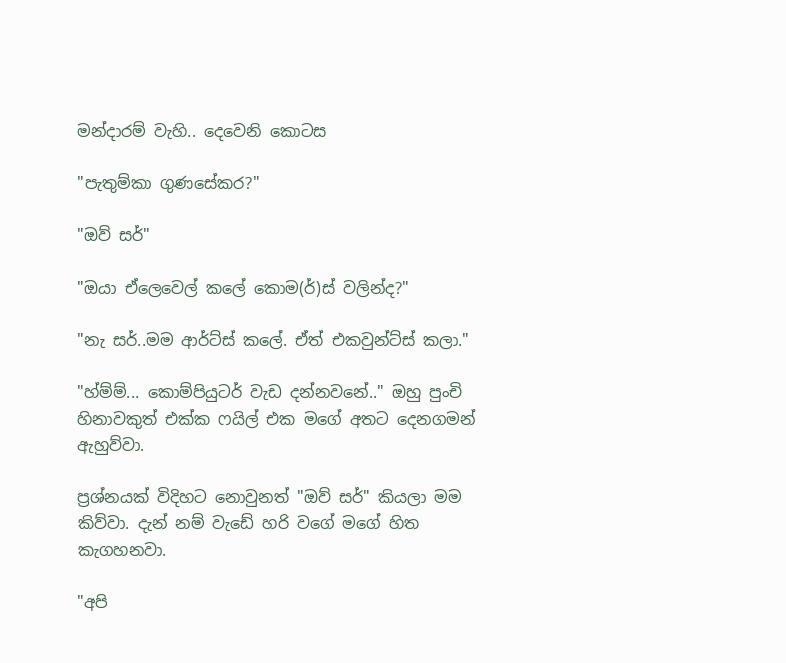මන්දාරම් වැහි.. දෙවෙනි කොටස

"පැතුම්කා ගුණසේකර?"

"ඔව් සර්"

"ඔයා ඒලෙවෙල් කලේ කොම(ර්)ස් වලින්ද?"

"නැ සර්..මම ආර්ට්ස් කලේ. ඒත් එකවුන්ට්ස් කලා."

"හ්ම්ම්... කොම්පියුටර් වැඩ දන්නවනේ.." ඔහු පුංචි හිනාවකුත් එක්ක ෆයිල් එක මගේ අතට දෙනගමන් ඇහුව්වා.

ප්‍රශ්නයක් විදිහට නොවුනත් "ඔව් සර්" කියලා මම කිව්වා. දැන් නම් වැඩේ හරි වගේ මගේ හිත කැගහනවා.

"අපි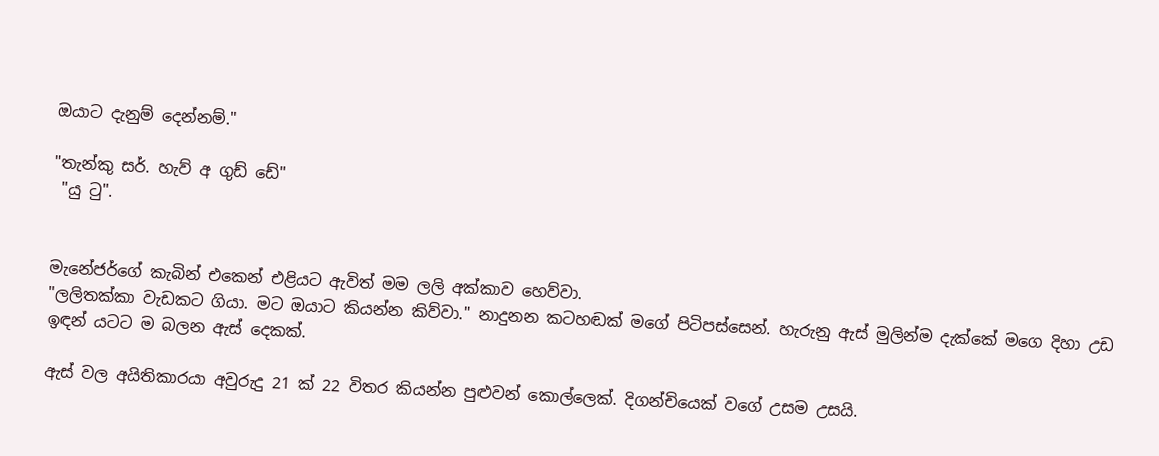ඔයාට දැනුම් දෙන්නම්."

"තැන්කු සර්. හැව් අ ගුඩ් ඩේ"
 "යු ටු".


මැනේජර්ගේ කැබින් එකෙන් එළියට ඇවිත් මම ලලි අක්කාව හෙව්වා.
"ලලිතක්කා වැඩකට ගියා. මට ඔයාට කියන්න කිව්වා." නාදුනන කටහඬක් මගේ පිටිපස්සෙන්. හැරුනු ඇස් මුලින්ම දැක්කේ මගෙ දිහා උඩ ඉඳන් යටට ම බලන ඇස් දෙකක්.

ඇස් වල අයිතිකාරයා අවුරුදු 21 ක් 22 විතර කියන්න පුළුවන් කොල්ලෙක්. දිගන්චියෙක් වගේ උසම උසයි.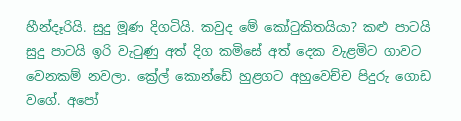හීන්දෑරියි. සුදු මූණ දිගටියි. කවුද මේ කෝටුකිතයියා? කළු පාටයි සුදු පාටයි ඉරි වැටුණු අත් දිග කමිසේ අත් දෙක වැළමිට ගාවට වෙනකම් නවලා. ක්‍රේල් කොන්ඩේ හුළගට අහුවෙච්ච පිදුරු ගොඩ වගේ. අපෝ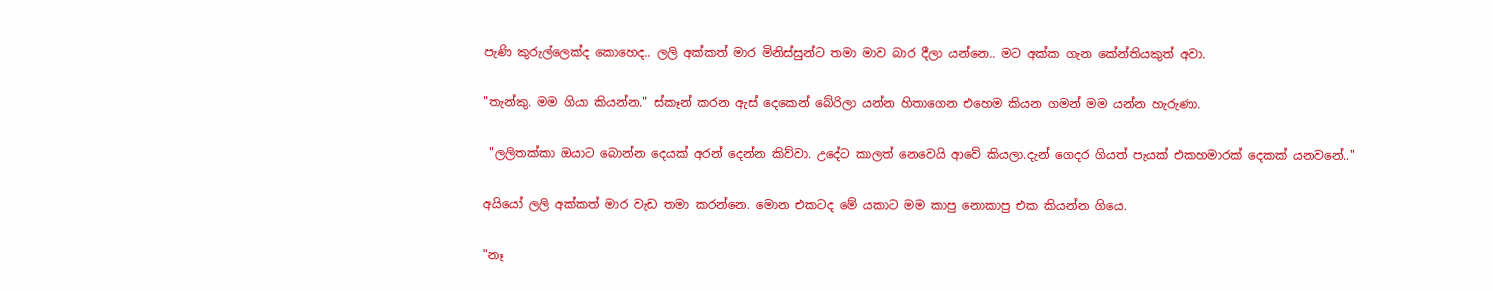පැණි කුරුල්ලෙක්ද කොහෙද.. ලලි අක්කත් මාර මිනිස්සුන්ට තමා මාව බාර දීලා යන්නෙ.. මට අක්ක ගැන කේන්තියකුත් අවා.

"තැන්කු. මම ගියා කියන්න." ස්කෑන් කරන ඇස් දෙකෙන් බේරිලා යන්න හිතාගෙන එහෙම කියන ගමන් මම යන්න හැරුණා.

 "ලලිතක්කා ඔයාට බොන්න දෙයක් අරන් දෙන්න කිව්වා. උදේට කාලත් නෙවෙයි ආවේ කියලා.දැන් ගෙදර ගියත් පැයක් එකහමාරක් දෙකක් යනවනේ.."

අයියෝ ලලි අක්කත් මාර වැඩ තමා කරන්නෙ. මොන එකටද මේ යකාට මම කාපු නොකාපු එක කියන්න ගියෙ.

"නෑ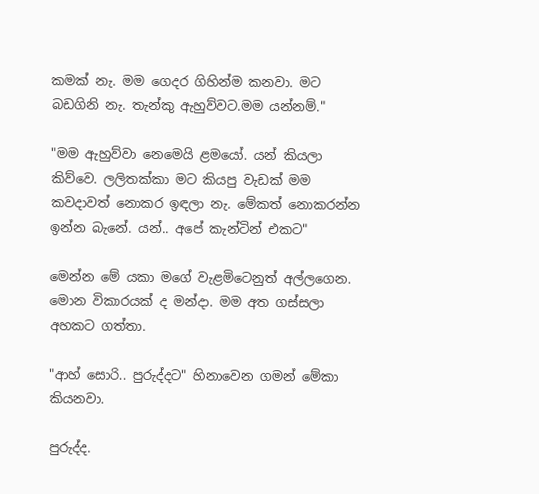කමක් නැ. මම ගෙදර ගිහින්ම කනවා. මට බඩගිනි නැ. තැන්කු ඇහුව්වට.මම යන්නම්."

"මම ඇහුව්වා නෙමෙයි ළමයෝ. යන් කියලා කිව්වෙ. ලලිතක්කා මට කියපු වැඩක් මම කවදාවත් නොකර ඉඳලා නැ. මේකත් නොකරන්න ඉන්න බැනේ. යන්.. අපේ කැන්ටින් එකට"

මෙන්න මේ යකා මගේ වැළමිටෙනුත් අල්ලගෙන. මොන විකාරයක් ද මන්දා. මම අත ගස්සලා අහකට ගත්තා.

"ආහ් සොරි.. පුරුද්දට" හිනාවෙන ගමන් මේකා කියනවා.

පුරුද්ද.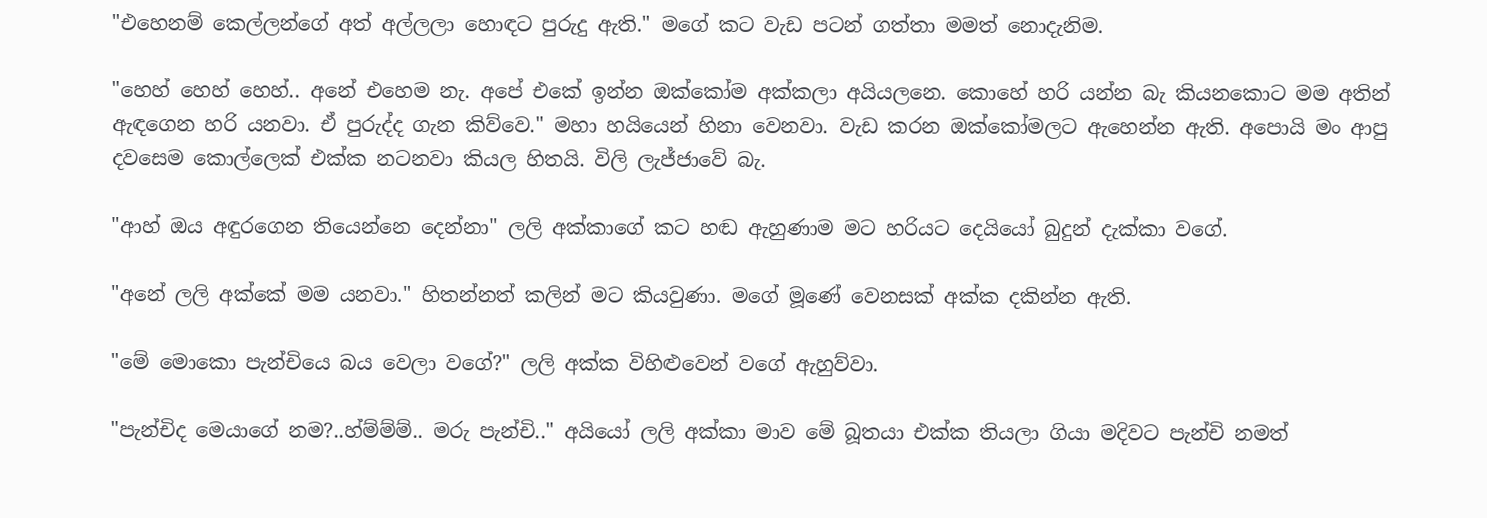"එහෙනම් කෙල්ලන්ගේ අත් අල්ලලා හොඳට පුරුදු ඇති." මගේ කට වැඩ පටන් ගත්තා මමත් නොදැනිම.

"හෙහ් හෙහ් හෙහ්.. අනේ එහෙම නැ. අපේ එකේ ඉන්න ඔක්කෝම අක්කලා අයියලනෙ. කොහේ හරි යන්න බැ කියනකොට මම අතින් ඇඳගෙන හරි යනවා. ඒ පුරුද්ද ගැන කිව්වෙ." මහා හයියෙන් හිනා වෙනවා. වැඩ කරන ඔක්කෝමලට ඇහෙන්න ඇති. අපොයි මං ආපු දවසෙම කොල්ලෙක් එක්ක නටනවා කියල හිතයි. විලි ලැජ්ජාවේ බැ.

"ආහ් ඔය අඳුරගෙන තියෙන්නෙ දෙන්නා" ලලි අක්කාගේ කට හඬ ඇහුණාම මට හරියට දෙයියෝ බුදුන් දැක්කා වගේ.

"අනේ ලලි අක්කේ මම යනවා." හිතන්නත් කලින් මට කියවුණා. මගේ මූණේ වෙනසක් අක්ක දකින්න ඇති.

"මේ මොකො පැන්චියෙ බය වෙලා වගේ?" ලලි අක්ක විහිළුවෙන් වගේ ඇහුව්වා.

"පැන්චිද මෙයාගේ නම?..හ්ම්ම්ම්.. මරු පැන්චි.." අයියෝ ලලි අක්කා මාව මේ බූතයා එක්ක තියලා ගියා මදිවට පැන්චි නමත්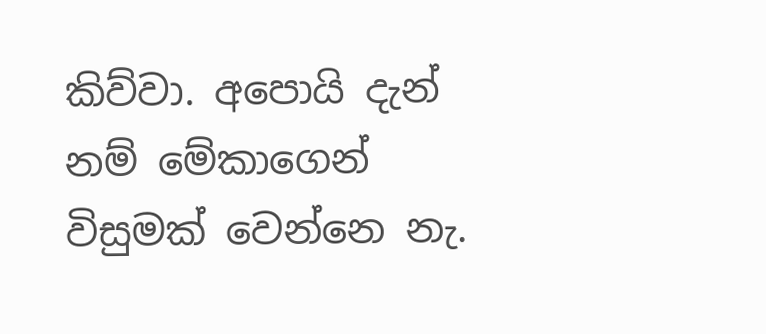කිව්වා. අපොයි දැන් නම් මේකාගෙන් විසුමක් වෙන්නෙ නැ.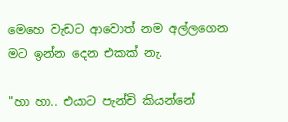මෙහෙ වැඩට ආවොත් නම අල්ලගෙන මට ඉන්න දෙන එකක් නැ.

"හා හා.. එයාට පැන්චි කියන්නේ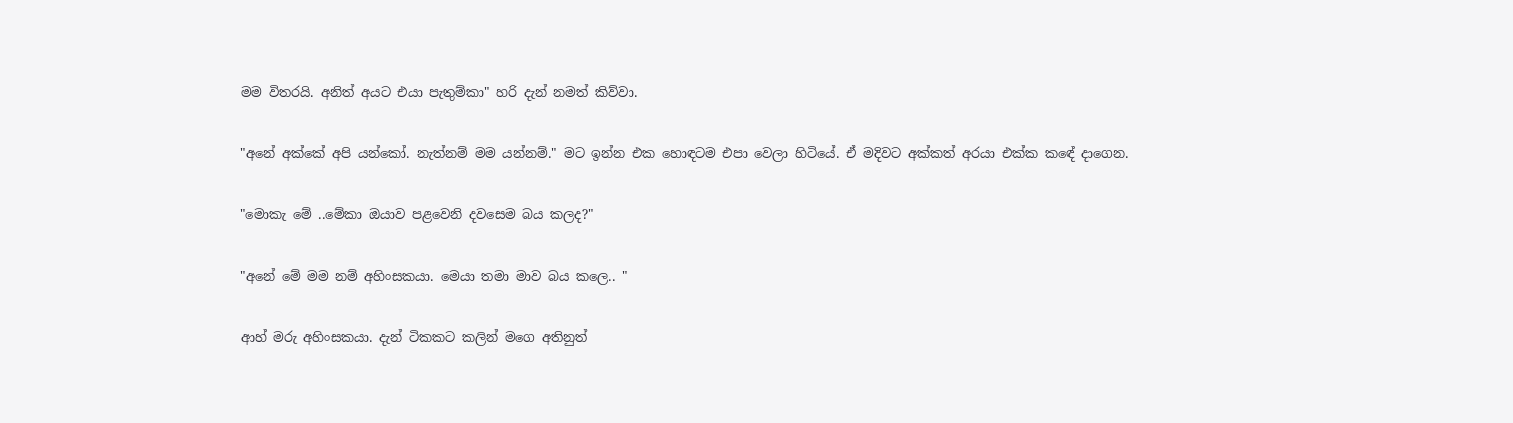මම විතරයි. අනිත් අයට එයා පැතුම්කා" හරි දැන් නමත් කිව්වා.

"අනේ අක්කේ අපි යන්කෝ. නැත්නම් මම යන්නම්." මට ඉන්න එක හොඳටම එපා වෙලා හිටියේ. ඒ මදිවට අක්කත් අරයා එක්ක කඳේ දාගෙන.

"මොකැ මේ ..මේකා ඔයාව පළවෙනි දවසෙම බය කලද?"

"අනේ මේ මම නම් අහිංසකයා. මෙයා තමා මාව බය කලෙ.. "

ආහ් මරු අහිංසකයා. දැන් ටිකකට කලින් මගෙ අතිනුත්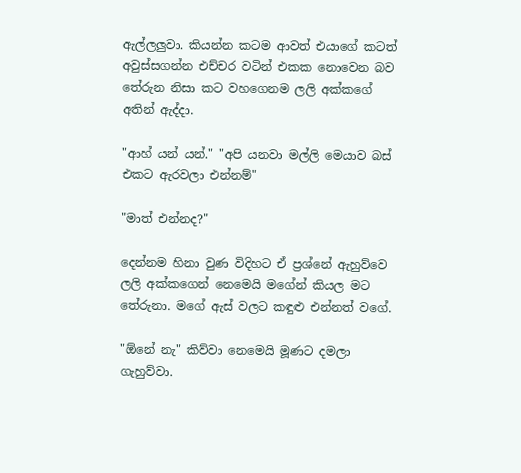ඇල්ලලුවා. කියන්න කටම ආවත් එයාගේ කටත් අවුස්සගන්න එච්චර වටින් එකක නොවෙන බව තේරුන නිසා කට වහගෙනම ලලි අක්කගේ අතින් ඇද්දා.

"ආහ් යන් යන්." "අපි යනවා මල්ලි මෙයාව බස් එකට ඇරවලා එන්නම්"

"මාත් එන්නද?"

දෙන්නම හිනා වුණ විදිහට ඒ ප්‍රශ්නේ ඇහුව්වෙ ලලි අක්කගෙන් නෙමෙයි මගේන් කියල මට තේරුනා. මගේ ඇස් වලට කඳුළු එන්නත් වගේ.

"ඕනේ නැ" කිව්වා නෙමෙයි මූණට දමලා ගැහුව්වා.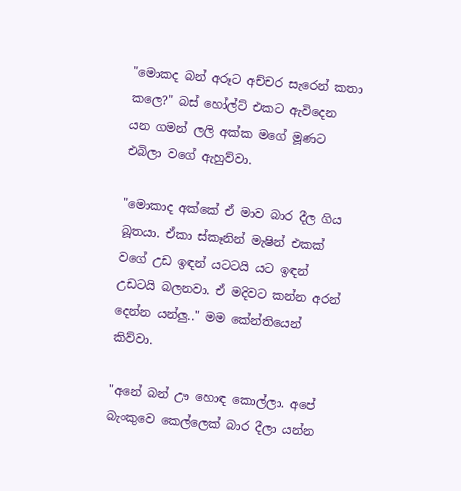"මොකද බන් අරූට අච්චර සැරෙන් කතා කලෙ?" බස් හෝල්ට් එකට ඇවිදෙන යන ගමන් ලලි අක්ක මගේ මූණට එබිලා වගේ ඇහුව්වා.

"මොකාද අක්කේ ඒ මාව බාර දීල ගිය බූතයා. ඒකා ස්කෑනින් මැෂින් එකක් වගේ උඩ ඉඳන් යටටයි යට ඉඳන් උඩටයි බලනවා. ඒ මදිවට කන්න අරන් දෙන්න යන්ලු.." මම කේන්තියෙන් කිව්වා.

"අනේ බන් ඌ හොඳ කොල්ලා. අපේ බැංකුවෙ කෙල්ලෙක් බාර දීලා යන්න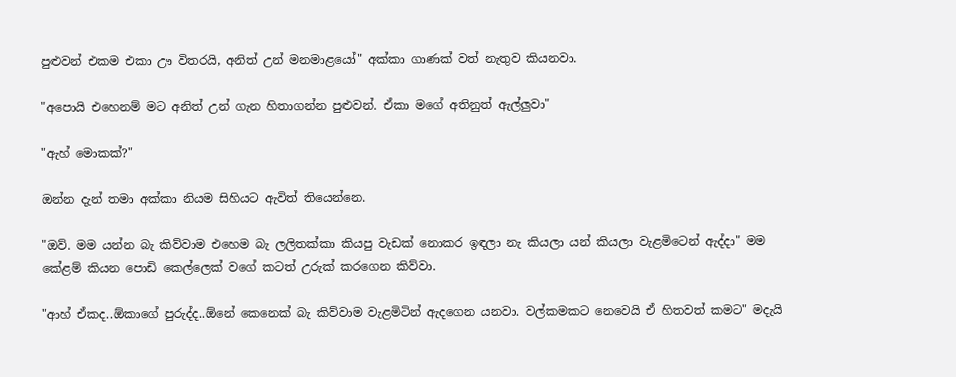පුළුවන් එකම එකා ඌ විතරයි, අනිත් උන් මනමාළයෝ" අක්කා ගාණක් වත් නැතුව කියනවා.

"අපොයි එහෙනම් මට අනිත් උන් ගැන හිතාගන්න පුළුවන්. ඒකා මගේ අතිනුත් ඇල්ලුවා"

"ඇහ් මොකක්?"

ඔන්න දැන් තමා අක්කා නියම සිහියට ඇවිත් තියෙන්නෙ.

"ඔව්. මම යන්න බැ කිව්වාම එහෙම බැ ලලිතක්කා කියපු වැඩක් නොකර ඉඳලා නැ කියලා යන් කියලා වැළමිටෙන් ඇද්දා" මම කේළම් කියන පොඩි කෙල්ලෙක් වගේ කටත් උරුක් කරගෙන කිව්වා.

"ආහ් ඒකද..ඕකාගේ පුරුද්ද..ඕනේ කෙනෙක් බැ කිව්වාම වැළමිටින් ඇදගෙන යනවා. වල්කමකට නෙවෙයි ඒ හිතවත් කමට" මදැයි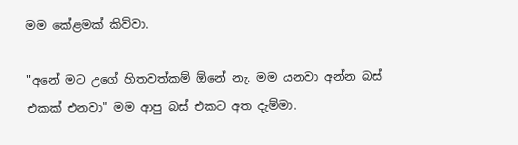මම කේළමක් කිව්වා.

"අනේ මට උගේ හිතවත්කම් ඕනේ නැ. මම යනවා අන්න බස් එකක් එනවා" මම ආපු බස් එකට අත දැම්මා.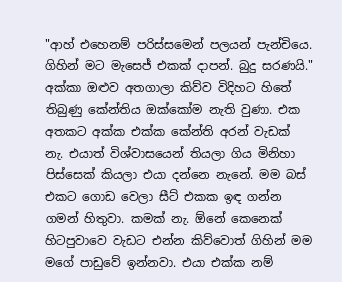"ආහ් එහෙනම් පරිස්සමෙන් පලයන් පැන්චියෙ. ගිහින් මට මැසෙජ් එකක් දාපන්. බුදු සරණයි." අක්කා ඔළුව අතගාලා කිව්ව විදිහට හිතේ තිබුණු කේන්තිය ඔක්කෝම නැති වුණා. එක අතකට අක්ක එක්ක කේන්ති අරන් වැඩක් නැ. එයාත් විශ්වාසයෙන් තියලා ගිය මිනිහා පිස්සෙක් කියලා එයා දන්නෙ නැනේ. මම බස් එකට ගොඩ වෙලා සීට් එකක ඉඳ ගන්න ගමන් හිතුවා. කමක් නැ. ඕනේ කෙනෙක් හිටපුවාවෙ වැඩට එන්න කිව්වොත් ගිහින් මම මගේ පාඩුවේ ඉන්නවා. එයා එක්ක නම්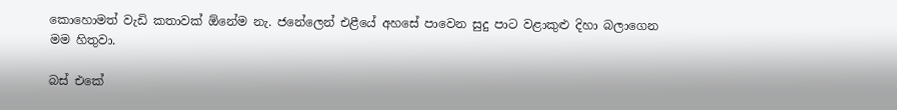කොහොමත් වැඩි කතාවක් ඕනේම නැ. ජනේලෙන් එළීයේ අහසේ පාවෙන සුදු පාට වළාකුළු දිහා බලාගෙන මම හිතුවා.

බස් එකේ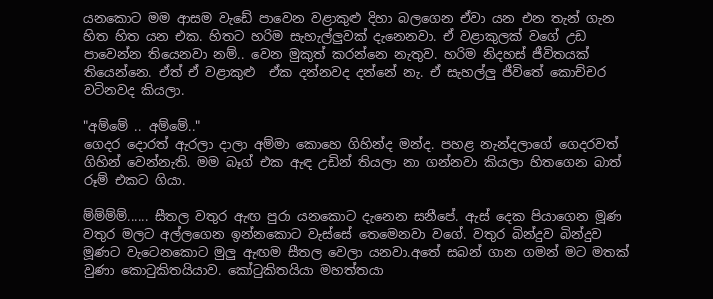යනකොට මම ආසම වැඩේ පාවෙන වළාකුළු දිහා බලගෙන ඒවා යන එන තැන් ගැන හිත හිත යන එක. හිතට හරිම සැහැල්ලුවක් දැනෙනවා. ඒ වළාකුලක් වගේ උඩ පාවෙන්න තියෙනවා නම්.. වෙන මුකුත් කරන්නෙ නැතුව. හරිම නිදහස් ජීවිතයක් තියෙන්නෙ. ඒත් ඒ වළාකුළු  ඒක දන්නවද දන්නේ නැ. ඒ සැහල්ලු ජීවිතේ කොච්චර වටිනවද කියලා.

"අම්මේ .. අම්මේ.."
ගෙදර දොරත් ඇරලා දාලා අම්මා කොහෙ ගිහින්ද මන්ද. පහළ නැන්දලාගේ ගෙදරවත් ගිහින් වෙන්නැති. මම බෑග් එක ඇඳ උඩින් තියලා නා ගන්නවා කියලා හිතගෙන බාත් රූම් එකට ගියා.

ම්ම්ම්ම්...... සීතල වතුර ඇඟ පුරා යනකොට දැනෙන සනීපේ. ඇස් දෙක පියාගෙන මූණ වතුර මලට අල්ලගෙන ඉන්නකොට වැස්සේ තෙමෙනවා වගේ. වතුර බින්දුව බින්දුව මූණට වැටෙනකොට මුලු ඇඟම සීතල වෙලා යනවා.අතේ සබන් ගාන ගමන් මට මතක් වුණා කොටුකිතයියාව. කෝටුකිතයියා මහත්තයා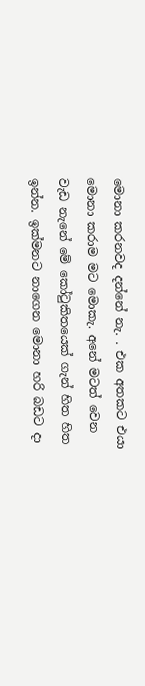මොනා කරනවද දන්නේ නැ. . එක අතකට එයා මොනා කරාම මට මොකැ. අනේ මටත් වෙන වැඩ නැනේ මේ කෝටුකිතයෙක් ගැන් හිත හිත ඉන්න. ඉක්මනට නාගෙන මොනා හරි බඩට දා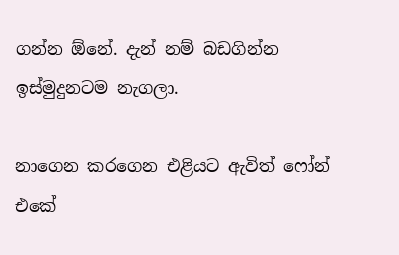ගන්න ඕනේ. දැන් නම් බඩගින්න ඉස්මුදුනටම නැගලා.

නාගෙන කරගෙන එළියට ඇවිත් ෆෝන් එකේ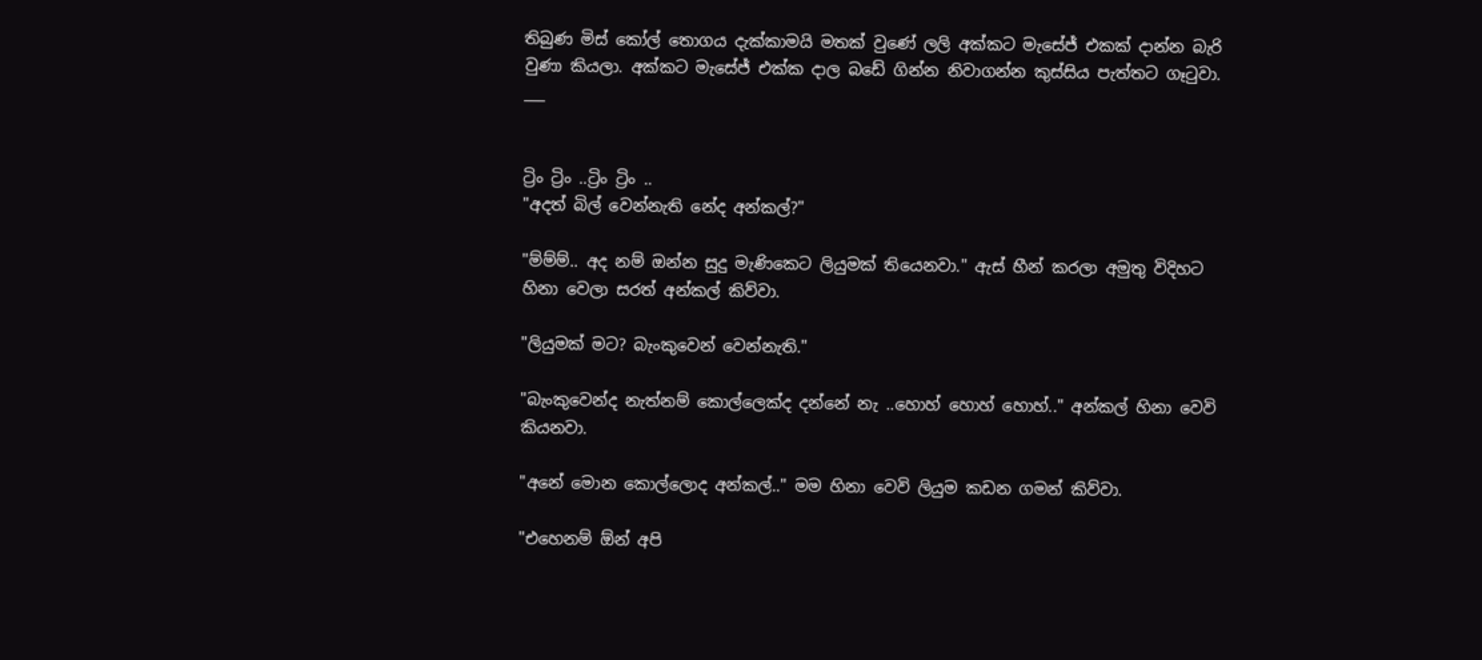තිබුණ මිස් කෝල් තොගය දැක්කාමයි මතක් වුණේ ලලි අක්කට මැසේජ් එකක් දාන්න බැරි වුණා කියලා. අක්කට මැසේජ් එක්ක දාල බඩේ ගින්න නිවාගන්න කුස්සිය පැත්තට ගෑටුවා.
___


ට්‍රිං ට්‍රිං ..ට්‍රිං ට්‍රිං ..
"අදත් බිල් වෙන්නැති නේද අන්කල්?"

"ම්ම්ම්.. අද නම් ඔන්න සුදු මැණිකෙට ලියුමක් තියෙනවා." ඇස් හීන් කරලා අමුතු විදිහට හිනා වෙලා සරත් අන්කල් කිව්වා.

"ලියුමක් මට? බැංකුවෙන් වෙන්නැති."

"බැංකුවෙන්ද නැත්නම් කොල්ලෙක්ද දන්නේ නැ ..හොහ් හොහ් හොහ්.." අන්කල් හිනා වෙවි කියනවා.

"අනේ මොන කොල්ලොද අන්කල්.." මම හිනා වෙවි ලියුම කඩන ගමන් කිව්වා.

"එහෙනම් ඕන් අපි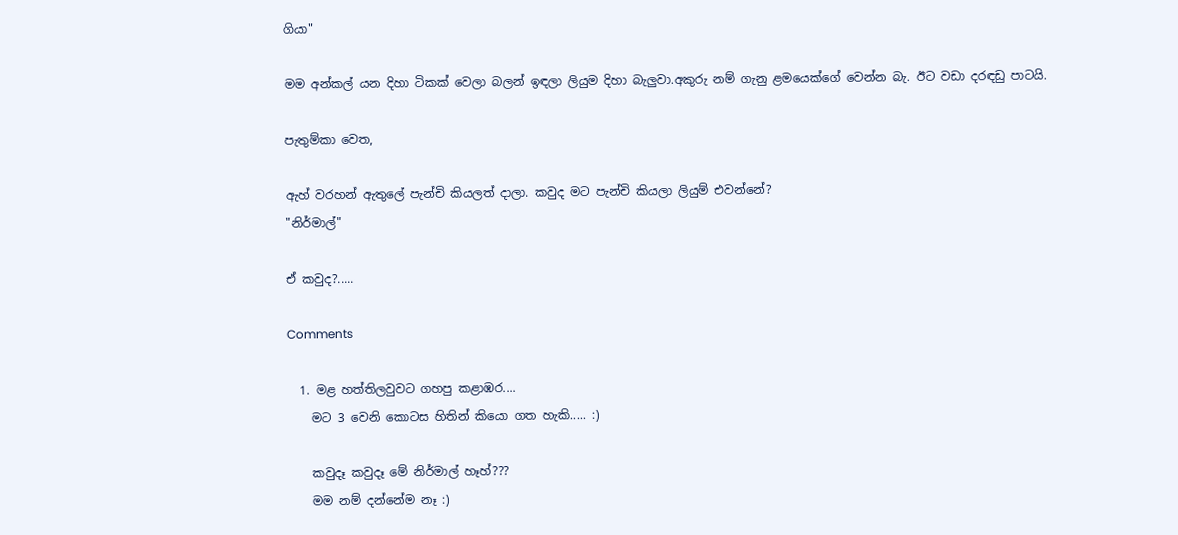ගියා"

මම අන්කල් යන දිහා ටිකක් වෙලා බලන් ඉඳලා ලියුම දිහා බැලුවා.අකුරු නම් ගැනු ළමයෙක්ගේ වෙන්න බැ. ඊට වඩා දරඳඩු පාටයි.

පැතුම්කා වෙත,

ඇහ් වරහන් ඇතුලේ පැන්චි කියලත් දාලා. කවුද මට පැන්චි කියලා ලියුම් එවන්නේ?
"නිර්මාල්"

ඒ කවුද?.....

Comments

  1. මළ හත්තිලවුවට ගහපු කළාඹර....
    මට 3 වෙනි කොටස හිතින් කියො ගත හැකි..... :)

    කවුදෑ කවුදෑ මේ නිර්මාල් හෑහ්???
    මම නම් දන්නේම නෑ :)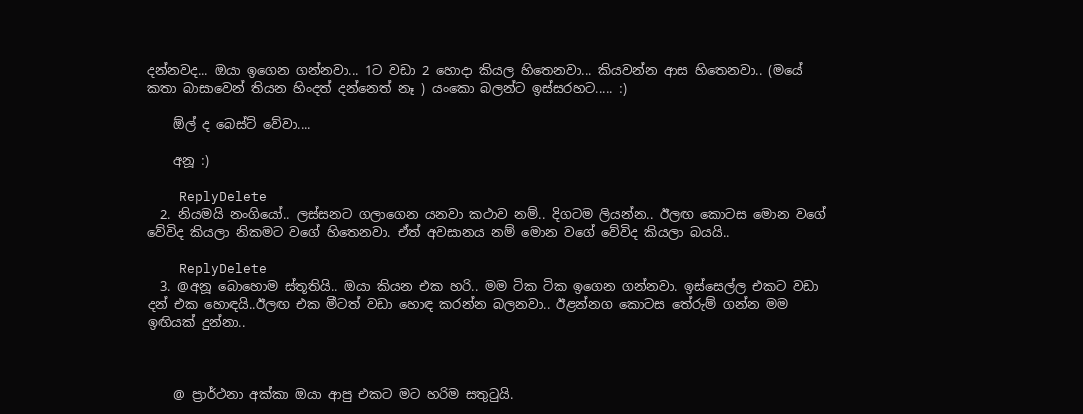දන්නවද... ඔයා ඉගෙන ගන්නවා... 1ට වඩා 2 හොදා කියල හිතෙනවා... කියවන්න ආස හිතෙනවා.. (මයේ කතා බාසාවෙන් තියන හිංදත් දන්නෙත් නෑ ) යංකො බලන්ට ඉස්සරහට..... :)

    ඕල් ද බෙස්ට් වේවා....

    අනූ :)

    ReplyDelete
  2. නියමයි නංගියෝ.. ලස්සනට ගලාගෙන යනවා කථාව නම්.. දිගටම ලියන්න.. ඊලඟ කොටස මොන වගේ වේවිද කියලා නිකමට වගේ හිතෙනවා. ඒත් අවසානය නම් මොන වගේ වේවිද කියලා බයයි..

    ReplyDelete
  3. @අනූ බොහොම ස්තූතියි.. ඔයා කියන එක හරි.. මම ටික ටික ඉගෙන ගන්නවා. ඉස්සෙල්ල එකට වඩා දන් එක හොඳයි..ඊලඟ එක මීටත් වඩා හොඳ කරන්න බලනවා.. ඊළන්නග කොටස තේරුම් ගන්න මම ඉඟියක් දුන්නා..



    @ ප්‍රාර්ථනා අක්කා ඔයා ආපු එකට මට හරිම සතුටුයි.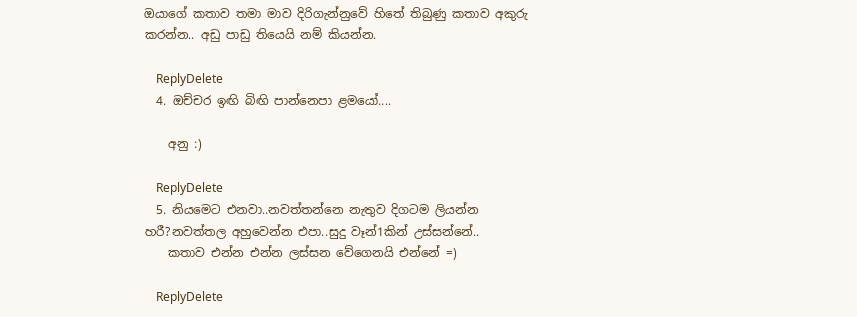ඔයාගේ කතාව තමා මාව දිරිගැන්නුවේ හිතේ තිබුණු කතාව අකුරු කරන්න.. අඩු පාඩු තියෙයි නම් කියන්න.

    ReplyDelete
  4. ඔච්චර ඉඟි බිඟි පාන්නෙපා ළමයෝ....

    අනු :)

    ReplyDelete
  5. නියමෙට එනවා..නවත්තන්නෙ නැතුව දිගටම ලියන්න හරී?නවත්තල අහුවෙන්න එපා..සුදු වෑන්1කින් උස්සන්නේ..
    කතාව එන්න එන්න ලස්සන වේගෙනයි එන්නේ =)

    ReplyDelete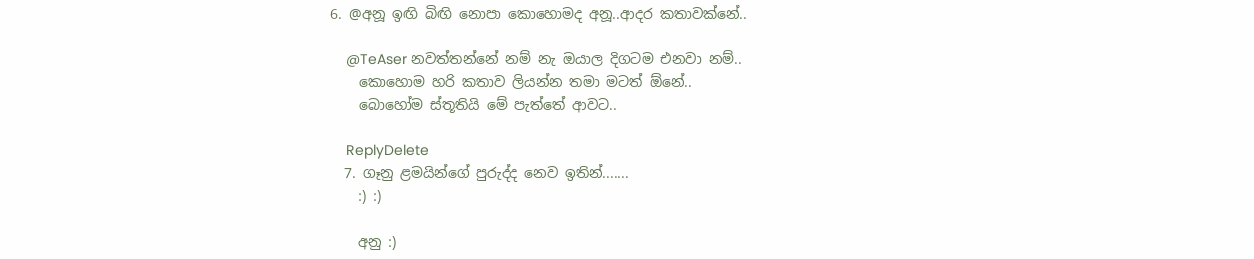6. @අනූ ඉඟි බිඟි නොපා කොහොමද අනූ..ආදර කතාවක්නේ..

    @TeAser නවත්තන්නේ නම් නැ ඔයාල දිගටම එනවා නම්..
    කොහොම හරි කතාව ලියන්න තමා මටත් ඕනේ..
    බොහෝම ස්තූතියි මේ පැත්තේ ආවට..

    ReplyDelete
  7. ගෑනු ළමයින්ගේ පුරුද්ද නෙව ඉතින්.......
    :) :)

    අනු :)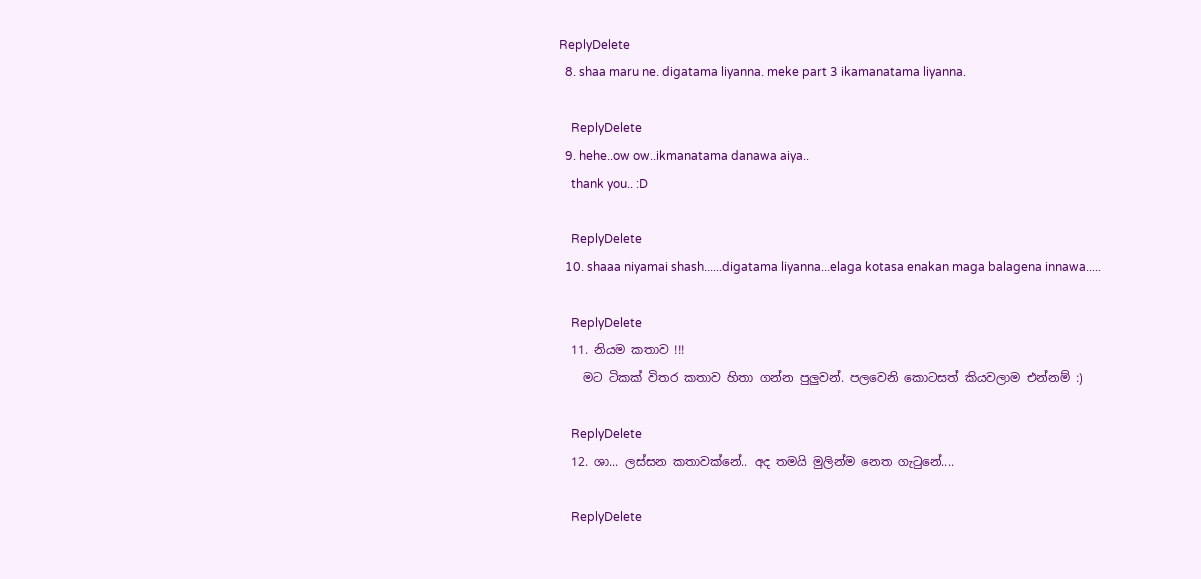ReplyDelete
  8. shaa maru ne. digatama liyanna. meke part 3 ikamanatama liyanna.

    ReplyDelete
  9. hehe..ow ow..ikmanatama danawa aiya..
    thank you.. :D

    ReplyDelete
  10. shaaa niyamai shash......digatama liyanna...elaga kotasa enakan maga balagena innawa.....

    ReplyDelete
  11. නියම කතාව !!!
    මට ටිකක් විතර කතාව හිතා ගන්න පුලුවන්. පලවෙනි කොටසත් කියවලාම එන්නම් :)

    ReplyDelete
  12. ශා... ලස්සන කතාවක්නේ.. අද තමයි මුලින්ම නෙත ගැටුනේ....

    ReplyDelete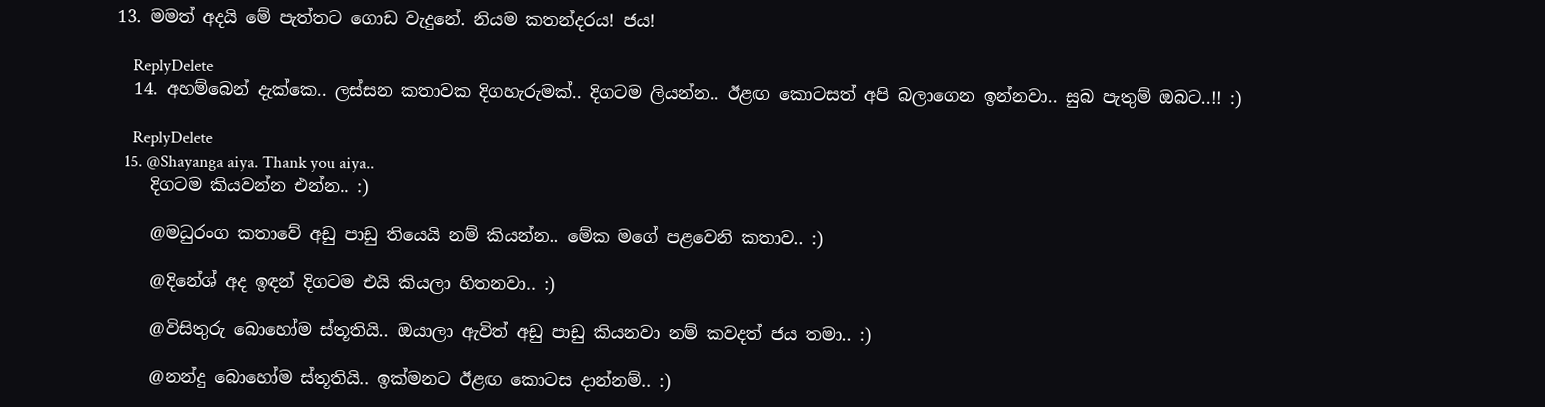13. මමත් අදයි මේ පැත්තට ගොඩ වැදුනේ. නියම කතන්දරය! ජය!

    ReplyDelete
  14. අහම්බෙන් දැක්කෙ.. ලස්සන කතාවක දිගහැරුමක්.. දිගටම ලියන්න.. ඊළඟ කොටසත් අපි බලාගෙන ඉන්නවා.. සුබ පැතුම් ඔබට..!! :)

    ReplyDelete
  15. @Shayanga aiya. Thank you aiya..
    දිගටම කියවන්න එන්න.. :)

    @මධුරංග කතාවේ අඩු පාඩු තියෙයි නම් කියන්න.. මේක මගේ පළවෙනි කතාව.. :)

    @දිනේශ් අද ඉඳන් දිගටම එයි කියලා හිතනවා.. :)

    @විසිතුරු බොහෝම ස්තූතියි.. ඔයාලා ඇවිත් අඩු පාඩු කියනවා නම් කවදත් ජය තමා.. :)

    @නන්දු බොහෝම ස්තූතියි.. ඉක්මනට ඊළඟ කොටස දාන්නම්.. :)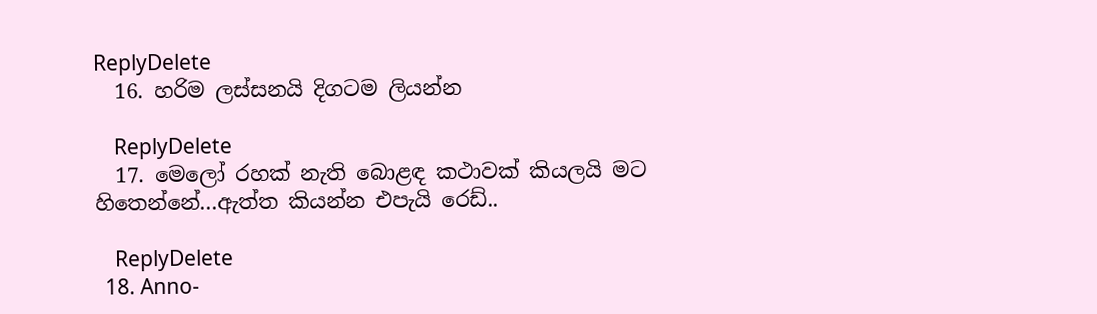ReplyDelete
  16. හරිම ලස්සනයි දිගටම ලියන්න

    ReplyDelete
  17. මෙලෝ රහක් නැති බොළඳ කථාවක් කියලයි මට හිතෙන්නේ...ඇත්ත කියන්න එපැයි රෙඩ්..

    ReplyDelete
  18. Anno-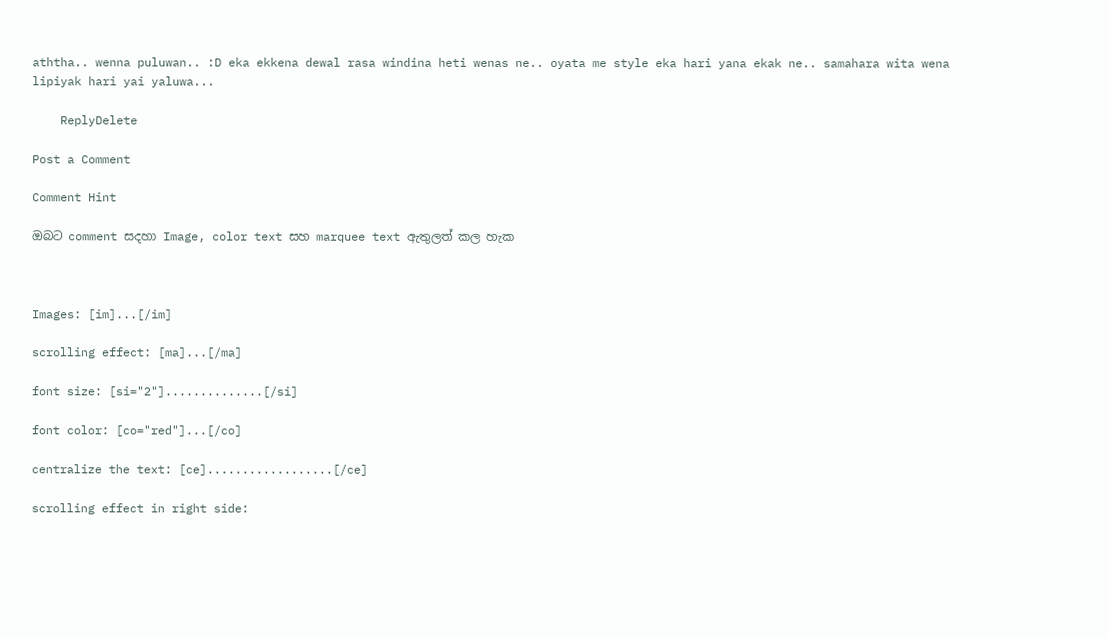aththa.. wenna puluwan.. :D eka ekkena dewal rasa windina heti wenas ne.. oyata me style eka hari yana ekak ne.. samahara wita wena lipiyak hari yai yaluwa...

    ReplyDelete

Post a Comment

Comment Hint

ඔබට comment සදහා Image, color text සහ marquee text ඇතුලත් කල හැක



Images: [im]...[/im]

scrolling effect: [ma]...[/ma]

font size: [si="2"]..............[/si]

font color: [co="red"]...[/co]

centralize the text: [ce]..................[/ce]

scrolling effect in right side: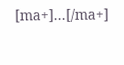[ma+]...[/ma+]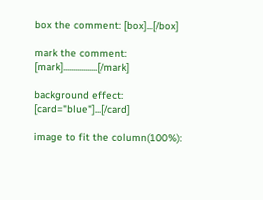box the comment: [box]...[/box]

mark the comment: [mark].................[/mark]

background effect: [card="blue"]...[/card]

image to fit the column(100%):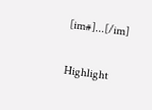[im#]...[/im]

Highlight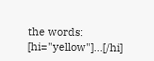the words: [hi="yellow"]...[/hi]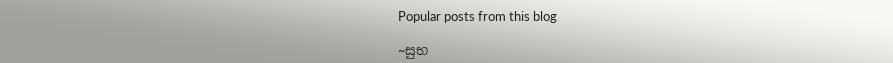Popular posts from this blog

~සුභ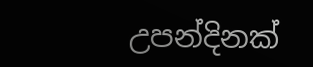උපන්දිනක්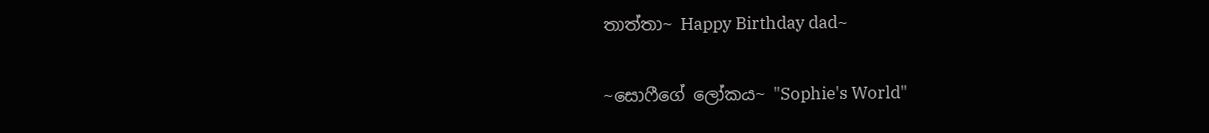තාත්තා~ Happy Birthday dad~

~සොෆීගේ ලෝකය~ "Sophie's World"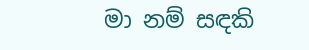මා නම් සඳකි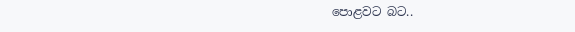පොළවට බට..